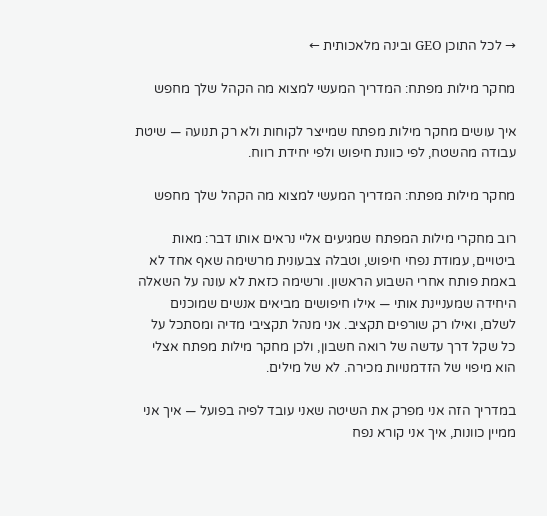→ לכל התוכן GEO ובינה מלאכותית ←

מחקר מילות מפתח: המדריך המעשי למצוא מה הקהל שלך מחפש

איך עושים מחקר מילות מפתח שמייצר לקוחות ולא רק תנועה — שיטת עבודה מהשטח, לפי כוונת חיפוש ולפי יחידת רווח.

מחקר מילות מפתח: המדריך המעשי למצוא מה הקהל שלך מחפש

רוב מחקרי מילות המפתח שמגיעים אליי נראים אותו דבר: מאות ביטויים, עמודת נפחי חיפוש, וטבלה צבעונית מרשימה שאף אחד לא באמת פותח אחרי השבוע הראשון. ורשימה כזאת לא עונה על השאלה היחידה שמעניינת אותי — אילו חיפושים מביאים אנשים שמוכנים לשלם, ואילו רק שורפים תקציב. אני מנהל תקציבי מדיה ומסתכל על כל שקל דרך עדשה של רואה חשבון, ולכן מחקר מילות מפתח אצלי הוא מיפוי של הזדמנויות מכירה. לא של מילים.

במדריך הזה אני מפרק את השיטה שאני עובד לפיה בפועל — איך אני ממיין כוונות, איך אני קורא נפח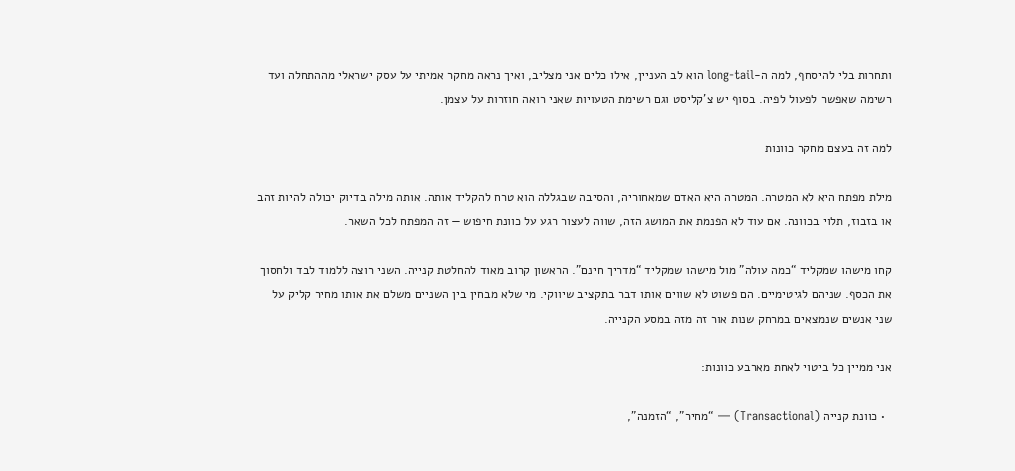ותחרות בלי להיסחף, למה ה-long-tail הוא לב העניין, אילו כלים אני מצליב, ואיך נראה מחקר אמיתי על עסק ישראלי מההתחלה ועד רשימה שאפשר לפעול לפיה. בסוף יש צ’קליסט וגם רשימת הטעויות שאני רואה חוזרות על עצמן.

למה זה בעצם מחקר כוונות

מילת מפתח היא לא המטרה. המטרה היא האדם שמאחוריה, והסיבה שבגללה הוא טרח להקליד אותה. אותה מילה בדיוק יכולה להיות זהב או בזבוז, תלוי בכוונה. אם עוד לא הפנמת את המושג הזה, שווה לעצור רגע על כוונת חיפוש — זה המפתח לכל השאר.

קחו מישהו שמקליד “כמה עולה” מול מישהו שמקליד “מדריך חינם”. הראשון קרוב מאוד להחלטת קנייה. השני רוצה ללמוד לבד ולחסוך את הכסף. שניהם לגיטימיים. הם פשוט לא שווים אותו דבר בתקציב שיווקי. מי שלא מבחין בין השניים משלם את אותו מחיר קליק על שני אנשים שנמצאים במרחק שנות אור זה מזה במסע הקנייה.

אני ממיין כל ביטוי לאחת מארבע כוונות:

  • כוונת קנייה (Transactional) — “מחיר”, “הזמנה”,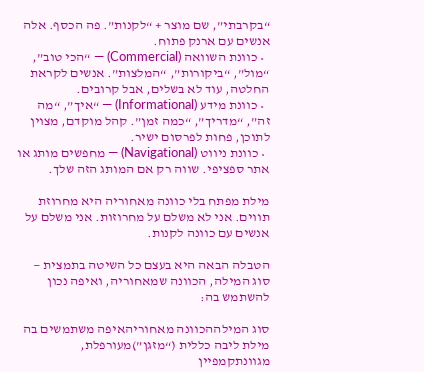“בקרבתי”, שם מוצר + “לקנות”. פה הכסף. אלה אנשים עם ארנק פתוח.
  • כוונת השוואה (Commercial) — “הכי טוב”, “מול”, “ביקורות”, “המלצות”. אנשים לקראת החלטה, עוד לא בשלים, אבל קרובים.
  • כוונת מידע (Informational) — “איך”, “מה זה”, “מדריך”, “כמה זמן”. קהל מוקדם, מצוין לתוכן, פחות לפרסום ישיר.
  • כוונת ניווט (Navigational) — מחפשים מותג או אתר ספציפי. שווה רק אם המותג הזה שלך.

מילת מפתח בלי כוונה מאחוריה היא מחרוזת תווים. אני לא משלם על מחרוזות. אני משלם על אנשים עם כוונה לקנות.

הטבלה הבאה היא בעצם כל השיטה בתמצית — סוג המילה, הכוונה שמאחוריה, ואיפה נכון להשתמש בה:

סוג המילההכוונה מאחוריהאיפה משתמשים בה
מילת ליבה כללית (“מזגן”)מעורפלת, מגוונתקמפיין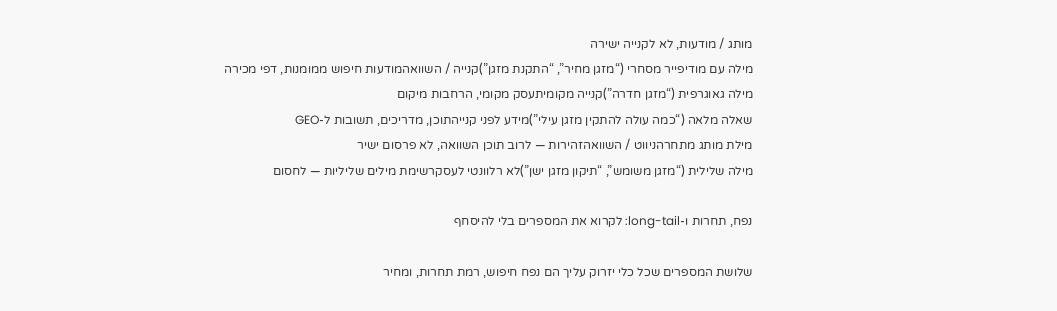מותג / מודעות, לא לקנייה ישירה
מילה עם מודיפייר מסחרי (“מזגן מחיר”, “התקנת מזגן”)קנייה / השוואהמודעות חיפוש ממומנות, דפי מכירה
מילה גאוגרפית (“מזגן חדרה”)קנייה מקומיתעסק מקומי, הרחבות מיקום
שאלה מלאה (“כמה עולה להתקין מזגן עילי”)מידע לפני קנייהתוכן, מדריכים, תשובות ל-GEO
מילת מותג מתחרהניווט / השוואהזהירות — לרוב תוכן השוואה, לא פרסום ישיר
מילה שלילית (“מזגן משומש”, “תיקון מזגן ישן”)לא רלוונטי לעסקרשימת מילים שליליות — לחסום

נפח, תחרות ו-long-tail: לקרוא את המספרים בלי להיסחף

שלושת המספרים שכל כלי יזרוק עליך הם נפח חיפוש, רמת תחרות, ומחיר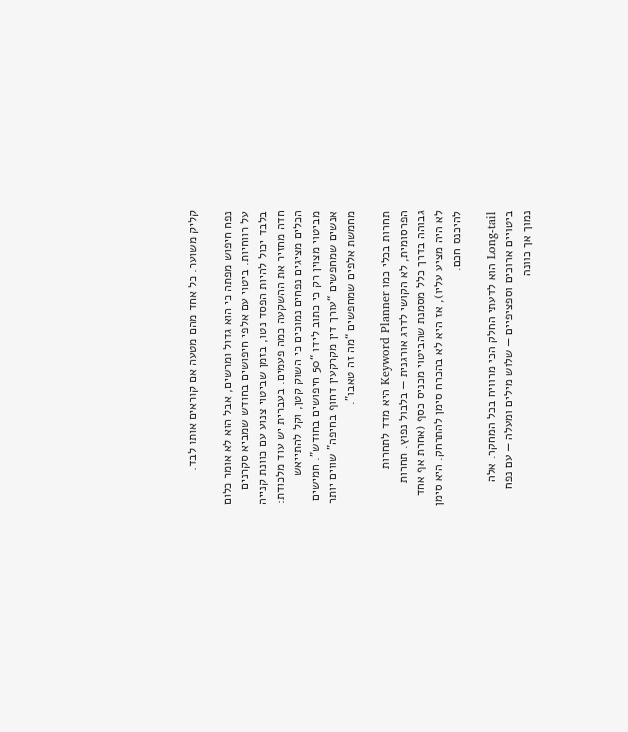קליק משוער. כל אחד מהם מטעה אם קוראים אותו לבד.

נפח חיפוש מפתה כי הוא גדול ומרשים, אבל הוא לא אומר כלום על רווחיות. ביטוי עם אלפי חיפושים בחודש שמביא סקרנים בלבד יכול להיות הפסד נטו, בזמן שביטוי צנוע עם כוונת קנייה חדה מחזיר את ההשקעה כמה פעמים. בעברית יש עוד מלכודת: הכלים מציגים נפחים נמוכים כי השוק קטן, וקל להתייאש מביטוי מצוין רק כי כתוב לידו “50 חיפושים בחודש”. חמישים אנשים שמחפשים “עורך דין מקרקעין דחוף בחיפה” שווים יותר מחמשת אלפים שמחפשים “מה זה טאבו”.

תחרות בכלי כמו Keyword Planner היא מדד לתחרות הפרסומית, לא הקושי לדרג אורגנית — בלבול נפוץ. תחרות גבוהה בדרך כלל מסמנת שהביטוי מכניס כסף (אחרת אף אחד לא היה מציע עליו), אז היא לא בהכרח סימן להתרחק. היא סימן להיכנס חכם.

Long-tail הוא לדעתי החלק הכי מרוויח בכל המחקר. אלה ביטויים ארוכים וספציפיים — שלוש מילים ומעלה — עם נפח נמוך אך כוונה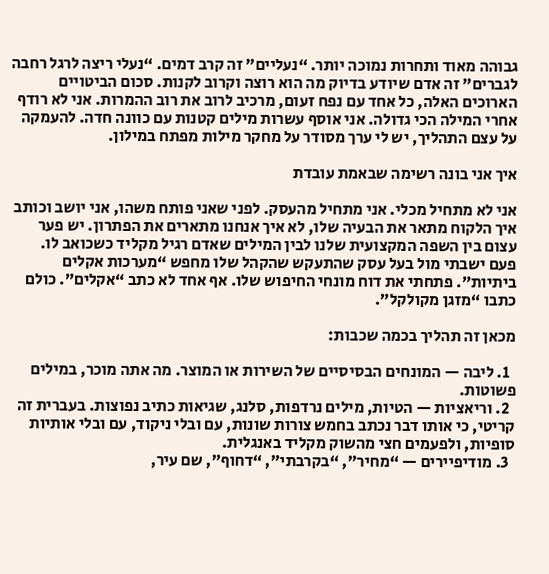גבוהה מאוד ותחרות נמוכה יותר. “נעליים” זה קרב דמים. “נעלי ריצה לרגל רחבה לגברים” זה אדם שיודע בדיוק מה הוא רוצה וקרוב לקנות. סכום הביטויים הארוכים האלה, כל אחד עם נפח זעום, מרכיב לרוב את רוב ההמרות. אני לא רודף אחרי המילה הכי גדולה. אני אוסף עשרות מילים קטנות עם כוונה חדה. להעמקה על עצם התהליך, יש לי ערך מסודר על מחקר מילות מפתח במילון.

איך אני בונה רשימה שבאמת עובדת

אני לא מתחיל מכלי. אני מתחיל מהעסק. לפני שאני פותח משהו, אני יושב וכותב איך הלקוח מתאר את הבעיה שלו, לא איך אנחנו מתארים את הפתרון. יש פער עצום בין השפה המקצועית שלנו לבין המילים שאדם רגיל מקליד כשכואב לו. פעם ישבתי מול בעל עסק שהתעקש שהקהל שלו מחפש “מערכות אקלים ביתיות”. פתחתי את דוח מונחי החיפוש שלו. אף אחד לא כתב “אקלים”. כולם כתבו “מזגן מקולקל”.

מכאן זה תהליך בכמה שכבות:

  1. ליבה — המונחים הבסיסיים של השירות או המוצר. מה אתה מוכר, במילים פשוטות.
  2. וריאציות — הטיות, מילים נרדפות, סלנג, שגיאות כתיב נפוצות. בעברית זה קריטי, כי אותו דבר נכתב בחמש צורות שונות, עם ובלי ניקוד, עם ובלי אותיות סופיות, ולפעמים חצי מהשוק מקליד באנגלית.
  3. מודיפיירים — “מחיר”, “בקרבתי”, “דחוף”, שם עיר,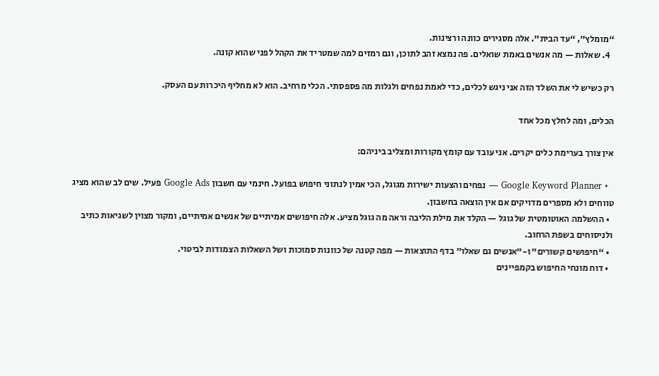“מומלץ”, “עד הבית”. אלה מסגירים כוונה ורצינות.
  4. שאלות — מה אנשים באמת שואלים. פה נמצא זהב לתוכן, וגם רמזים למה שמטריד את הקהל לפני שהוא קונה.

רק כשיש לי את השלד הזה אני ניגש לכלים, כדי לאמת נפחים ולגלות מה פספסתי. הכלי מרחיב. הוא לא מחליף היכרות עם העסק.

הכלים, ומה לחלץ מכל אחד

אין צורך בערימת כלים יקרים. אני עובד עם קומץ מקורות ומצליב ביניהם:

  • Google Keyword Planner — נפחים והצעות ישירות מגוגל, הכי אמין לנתוני חיפוש בפועל. חינמי עם חשבון Google Ads פעיל. שים לב שהוא מציג טווחים ולא מספרים מדויקים אם אין הוצאה בחשבון.
  • ההשלמה האוטומטית של גוגל — הקלד את מילת הליבה וראה מה גוגל מציע. אלה חיפושים אמיתיים של אנשים אמיתיים, ומקור מצוין לשגיאות כתיב ולניסוחים בשפת הרחוב.
  • “חיפושים קשורים” ו-”אנשים גם שאלו” בדף התוצאות — מפה קטנה של כוונות סמוכות ושל השאלות הצמודות לביטוי.
  • דוח מונחי החיפוש בקמפיינים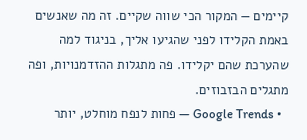קיימים — המקור הכי שווה שקיים. זה מה שאנשים באמת הקלידו לפני שהגיעו אליך, בניגוד למה שהערכת שהם יקלידו. פה מתגלות ההזדמנויות, ופה מתגלים הבזבוזים.
  • Google Trends — פחות לנפח מוחלט, יותר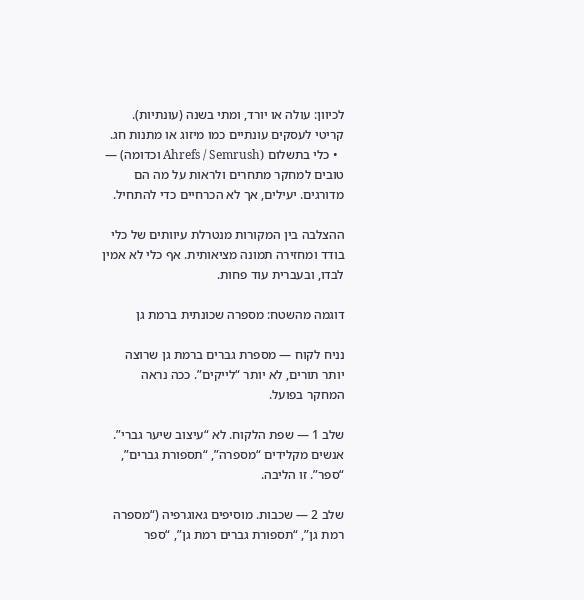לכיוון: עולה או יורד, ומתי בשנה (עונתיות). קריטי לעסקים עונתיים כמו מיזוג או מתנות חג.
  • כלי בתשלום (Ahrefs / Semrush וכדומה) — טובים למחקר מתחרים ולראות על מה הם מדורגים. יעילים, אך לא הכרחיים כדי להתחיל.

ההצלבה בין המקורות מנטרלת עיוותים של כלי בודד ומחזירה תמונה מציאותית. אף כלי לא אמין לבדו, ובעברית עוד פחות.

דוגמה מהשטח: מספרה שכונתית ברמת גן

נניח לקוח — מספרת גברים ברמת גן שרוצה יותר תורים, לא יותר “לייקים”. ככה נראה המחקר בפועל.

שלב 1 — שפת הלקוח. לא “עיצוב שיער גברי”. אנשים מקלידים “מספרה”, “תספורת גברים”, “ספר”. זו הליבה.

שלב 2 — שכבות. מוסיפים גאוגרפיה (“מספרה רמת גן”, “תספורת גברים רמת גן”, “ספר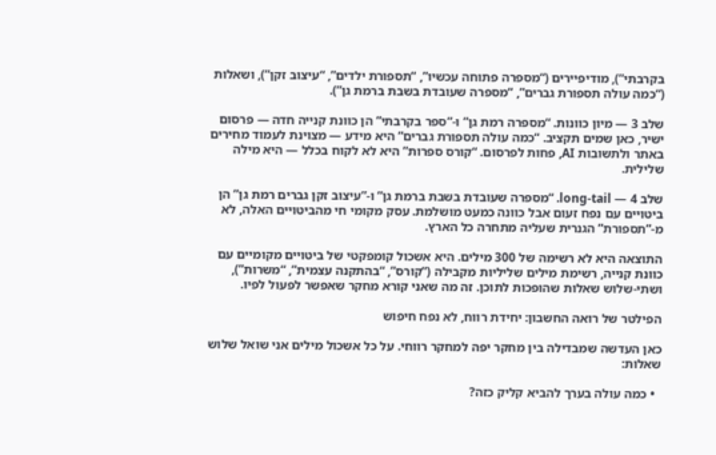בקרבתי”), מודיפיירים (“מספרה פתוחה עכשיו”, “תספורת ילדים”, “עיצוב זקן”), ושאלות (“כמה עולה תספורת גברים”, “מספרה שעובדת בשבת ברמת גן”).

שלב 3 — מיון כוונות. “מספרה רמת גן” ו-”ספר בקרבתי” הן כוונת קנייה חדה — פרסום ישיר, כאן שמים תקציב. “כמה עולה תספורת גברים” היא מידע — מצוינת לעמוד מחירים באתר ולתשובות AI, פחות לפרסום. “קורס ספרות” היא לא לקוח בכלל — היא מילה שלילית.

שלב 4 — long-tail. “מספרה שעובדת בשבת ברמת גן” ו-”עיצוב זקן גברים רמת גן” הן ביטויים עם נפח זעום אבל כוונה כמעט מושלמת. עסק מקומי חי מהביטויים האלה, לא מ-”תספורת” הגנרית שעליה מתחרה כל הארץ.

התוצאה היא לא רשימה של 300 מילים. היא אשכול קומפקטי של ביטויים מקומיים עם כוונת קנייה, רשימת מילים שליליות מקבילה (“קורס”, “בהתקנה עצמית”, “משרות”), ושתי-שלוש שאלות שהופכות לתוכן. זה מה שאני קורא מחקר שאפשר לפעול לפיו.

הפילטר של רואה החשבון: יחידת רווח, לא נפח חיפוש

כאן העדשה שמבדילה בין מחקר יפה למחקר רווחי. על כל אשכול מילים אני שואל שלוש שאלות:

  • כמה עולה בערך להביא קליק כזה?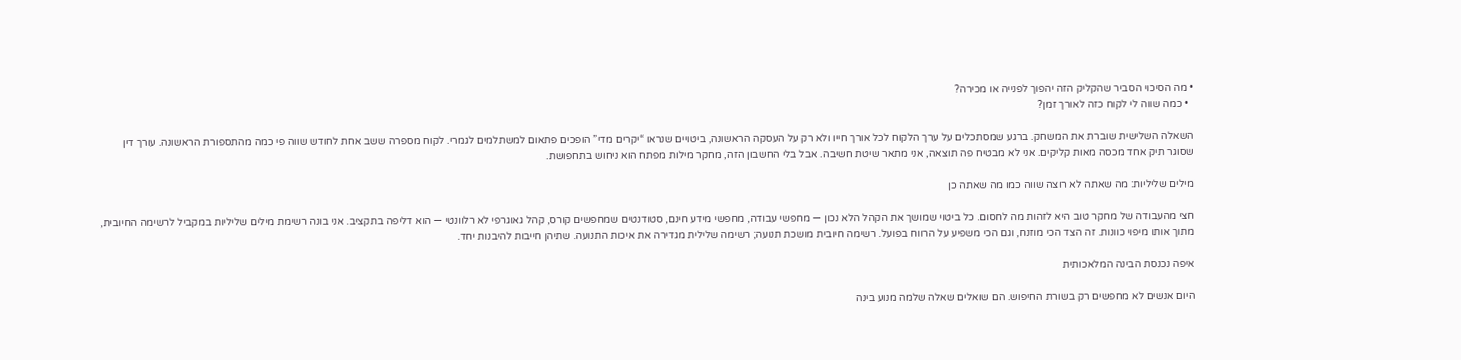• מה הסיכוי הסביר שהקליק הזה יהפוך לפנייה או מכירה?
  • כמה שווה לי לקוח כזה לאורך זמן?

השאלה השלישית שוברת את המשחק. ברגע שמסתכלים על ערך הלקוח לכל אורך חייו ולא רק על העסקה הראשונה, ביטויים שנראו “יקרים מדי” הופכים פתאום למשתלמים לגמרי. לקוח מספרה ששב אחת לחודש שווה פי כמה מהתספורת הראשונה. עורך דין שסוגר תיק אחד מכסה מאות קליקים. אני לא מבטיח פה תוצאה, אני מתאר שיטת חשיבה. אבל בלי החשבון הזה, מחקר מילות מפתח הוא ניחוש בתחפושת.

מילים שליליות: מה שאתה לא רוצה שווה כמו מה שאתה כן

חצי מהעבודה של מחקר טוב היא לזהות מה לחסום. כל ביטוי שמושך את הקהל הלא נכון — מחפשי עבודה, מחפשי מידע חינם, סטודנטים שמחפשים קורס, קהל גאוגרפי לא רלוונטי — הוא דליפה בתקציב. אני בונה רשימת מילים שליליות במקביל לרשימה החיובית, מתוך אותו מיפוי כוונות. זה הצד הכי מוזנח, וגם הכי משפיע על הרווח בפועל. רשימה חיובית מושכת תנועה; רשימה שלילית מגדירה את איכות התנועה. שתיהן חייבות להיבנות יחד.

איפה נכנסת הבינה המלאכותית

היום אנשים לא מחפשים רק בשורת החיפוש. הם שואלים שאלה שלמה מנוע בינה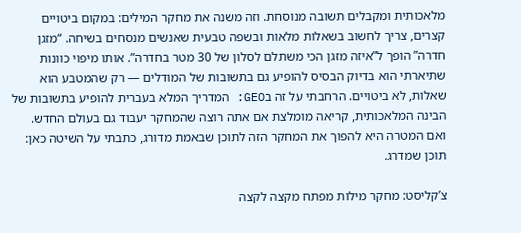מלאכותית ומקבלים תשובה מנוסחת. וזה משנה את מחקר המילים: במקום ביטויים קצרים, צריך לחשוב בשאלות מלאות ובשפה טבעית שאנשים מנסחים בשיחה. “מזגן חדרה” הופך ל”איזה מזגן הכי משתלם לסלון של 30 מטר בחדרה”. אותו מיפוי כוונות שתיארתי הוא בדיוק הבסיס להופיע גם בתשובות של המודלים — רק שהמטבע הוא שאלות, לא ביטויים. הרחבתי על זה בGEO: המדריך המלא בעברית להופיע בתשובות של הבינה המלאכותית, קריאה מומלצת אם אתה רוצה שהמחקר יעבוד גם בעולם החדש. ואם המטרה היא להפוך את המחקר הזה לתוכן שבאמת מדורג, כתבתי על השיטה כאן: תוכן שמדרג.

צ’קליסט: מחקר מילות מפתח מקצה לקצה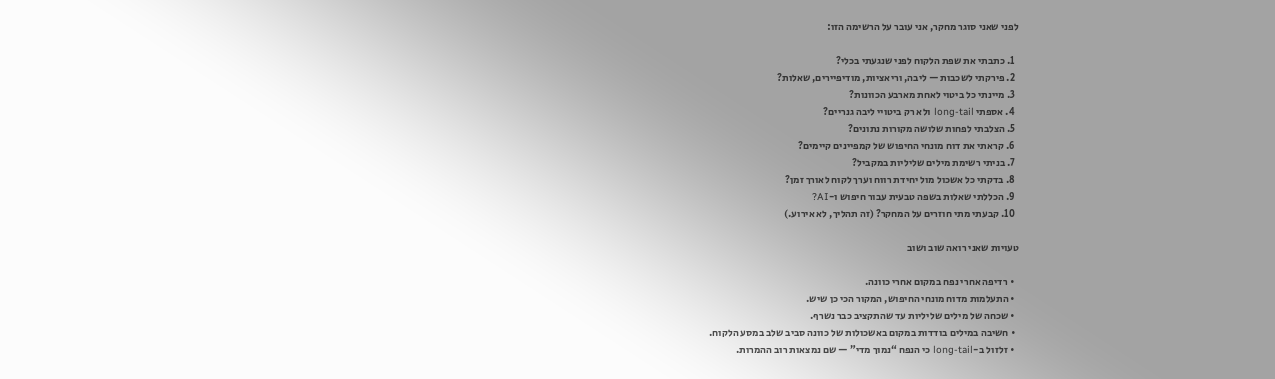לפני שאני סוגר מחקר, אני עובר על הרשימה הזו:

  1. כתבתי את שפת הלקוח לפני שנגעתי בכלי?
  2. פירקתי לשכבות — ליבה, וריאציות, מודיפיירים, שאלות?
  3. מיינתי כל ביטוי לאחת מארבע הכוונות?
  4. אספתי long-tail ולא רק ביטויי ליבה גנריים?
  5. הצלבתי לפחות שלושה מקורות נתונים?
  6. קראתי את דוח מונחי החיפוש של קמפיינים קיימים?
  7. בניתי רשימת מילים שליליות במקביל?
  8. בדקתי כל אשכול מול יחידת רווח וערך לקוח לאורך זמן?
  9. הכללתי שאלות בשפה טבעית עבור חיפוש ו-AI?
  10. קבעתי מתי חוזרים על המחקר? (זה תהליך, לא אירוע.)

טעויות שאני רואה שוב ושוב

  • רדיפה אחרי נפח במקום אחרי כוונה.
  • התעלמות מדוח מונחי החיפוש, המקור הכי כן שיש.
  • שכחה של מילים שליליות עד שהתקציב כבר נשרף.
  • חשיבה במילים בודדות במקום באשכולות של כוונה סביב שלב במסע הלקוח.
  • זלזול ב-long-tail כי הנפח “נמוך מדי” — שם נמצאות רוב ההמרות.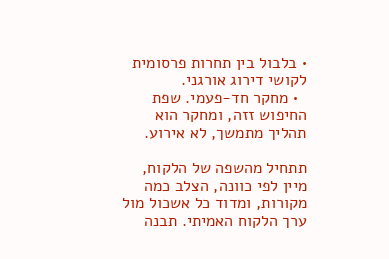• בלבול בין תחרות פרסומית לקושי דירוג אורגני.
  • מחקר חד-פעמי. שפת החיפוש זזה, ומחקר הוא תהליך מתמשך, לא אירוע.

תתחיל מהשפה של הלקוח, מיין לפי כוונה, הצלב כמה מקורות, ומדוד כל אשכול מול ערך הלקוח האמיתי. תבנה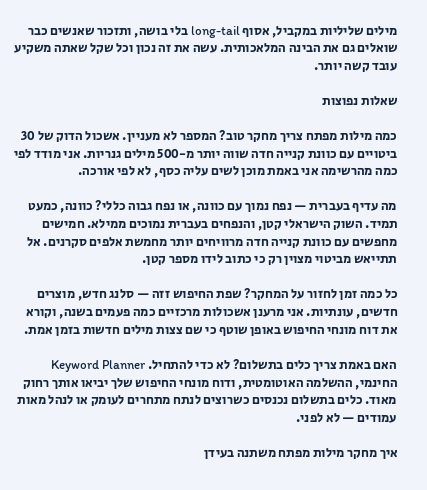מילים שליליות במקביל, אסוף long-tail בלי בושה, ותזכור שאנשים כבר שואלים גם את הבינה המלאכותית. עשה את זה נכון וכל שקל שאתה משקיע עובד קשה יותר.

שאלות נפוצות

כמה מילות מפתח צריך מחקר טוב? המספר לא מעניין. אשכול הדוק של 30 ביטויים עם כוונת קנייה חדה שווה יותר מ-500 מילים גנריות. אני מודד לפי כמה מהרשימה אני באמת מוכן לשים עליה כסף, לא לפי אורכה.

מה עדיף בעברית — נפח נמוך עם כוונה, או נפח גבוה כללי? כוונה, כמעט תמיד. השוק הישראלי קטן, והנפחים בעברית נמוכים ממילא. חמישים מחפשים עם כוונת קנייה חדה מרוויחים יותר מחמשת אלפים סקרנים. אל תתייאש מביטוי מצוין רק כי כתוב לידו מספר קטן.

כל כמה זמן לחזור על המחקר? שפת החיפוש זזה — סלנג חדש, מוצרים חדשים, עונתיות. אני מרענן אשכולות מרכזיים כמה פעמים בשנה, וקורא את דוח מונחי החיפוש באופן שוטף כי שם צצות מילים חדשות בזמן אמת.

האם באמת צריך כלים בתשלום? לא כדי להתחיל. Keyword Planner החינמי, ההשלמה האוטומטית, ודוח מונחי החיפוש שלך יביאו אותך רחוק מאוד. כלים בתשלום נכנסים כשרוצים לנתח מתחרים לעומק או לנהל מאות עמודים — לא לפני.

איך מחקר מילות מפתח משתנה בעידן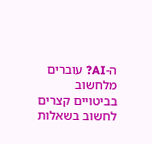ה-AI? עוברים מלחשוב בביטויים קצרים לחשוב בשאלות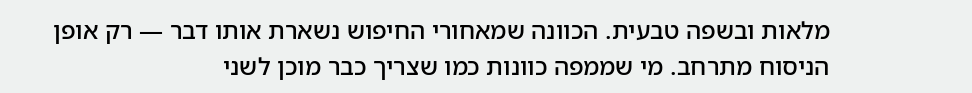מלאות ובשפה טבעית. הכוונה שמאחורי החיפוש נשארת אותו דבר — רק אופן הניסוח מתרחב. מי שממפה כוונות כמו שצריך כבר מוכן לשני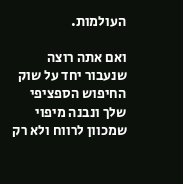העולמות.

ואם אתה רוצה שנעבור יחד על שוק החיפוש הספציפי שלך ונבנה מיפוי שמכוון לרווח ולא רק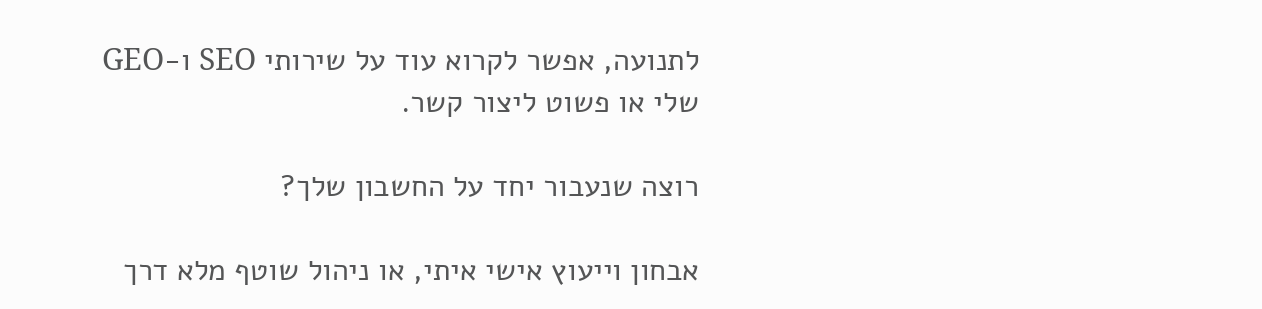לתנועה, אפשר לקרוא עוד על שירותי SEO ו-GEO שלי או פשוט ליצור קשר.

רוצה שנעבור יחד על החשבון שלך?

אבחון וייעוץ אישי איתי, או ניהול שוטף מלא דרך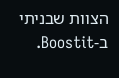הצוות שבניתי ב-Boostit.